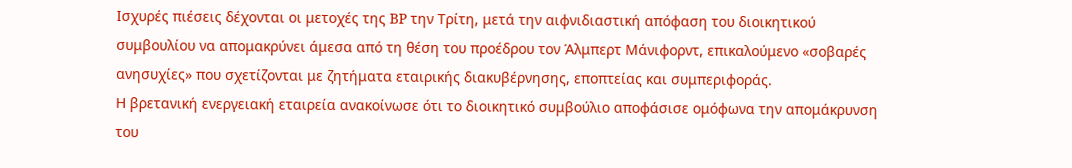Ισχυρές πιέσεις δέχονται οι μετοχές της BP την Τρίτη, μετά την αιφνιδιαστική απόφαση του διοικητικού συμβουλίου να απομακρύνει άμεσα από τη θέση του προέδρου τον Άλμπερτ Μάνιφορντ, επικαλούμενο «σοβαρές ανησυχίες» που σχετίζονται με ζητήματα εταιρικής διακυβέρνησης, εποπτείας και συμπεριφοράς.
Η βρετανική ενεργειακή εταιρεία ανακοίνωσε ότι το διοικητικό συμβούλιο αποφάσισε ομόφωνα την απομάκρυνση του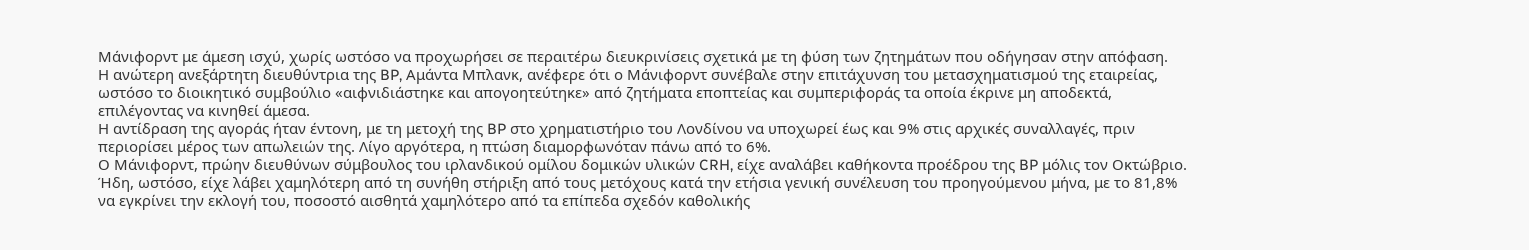Μάνιφορντ με άμεση ισχύ, χωρίς ωστόσο να προχωρήσει σε περαιτέρω διευκρινίσεις σχετικά με τη φύση των ζητημάτων που οδήγησαν στην απόφαση.
Η ανώτερη ανεξάρτητη διευθύντρια της BP, Αμάντα Μπλανκ, ανέφερε ότι ο Μάνιφορντ συνέβαλε στην επιτάχυνση του μετασχηματισμού της εταιρείας, ωστόσο το διοικητικό συμβούλιο «αιφνιδιάστηκε και απογοητεύτηκε» από ζητήματα εποπτείας και συμπεριφοράς τα οποία έκρινε μη αποδεκτά, επιλέγοντας να κινηθεί άμεσα.
Η αντίδραση της αγοράς ήταν έντονη, με τη μετοχή της BP στο χρηματιστήριο του Λονδίνου να υποχωρεί έως και 9% στις αρχικές συναλλαγές, πριν περιορίσει μέρος των απωλειών της. Λίγο αργότερα, η πτώση διαμορφωνόταν πάνω από το 6%.
Ο Μάνιφορντ, πρώην διευθύνων σύμβουλος του ιρλανδικού ομίλου δομικών υλικών CRH, είχε αναλάβει καθήκοντα προέδρου της BP μόλις τον Οκτώβριο. Ήδη, ωστόσο, είχε λάβει χαμηλότερη από τη συνήθη στήριξη από τους μετόχους κατά την ετήσια γενική συνέλευση του προηγούμενου μήνα, με το 81,8% να εγκρίνει την εκλογή του, ποσοστό αισθητά χαμηλότερο από τα επίπεδα σχεδόν καθολικής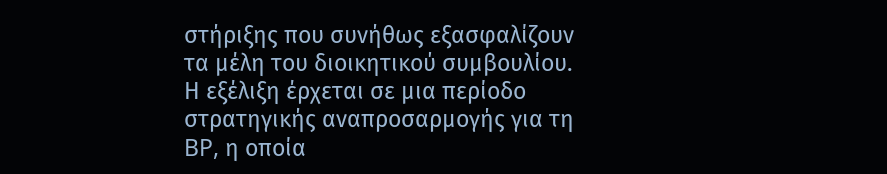στήριξης που συνήθως εξασφαλίζουν τα μέλη του διοικητικού συμβουλίου.
Η εξέλιξη έρχεται σε μια περίοδο στρατηγικής αναπροσαρμογής για τη BP, η οποία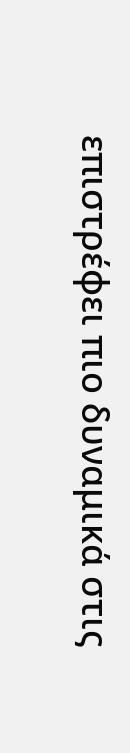επιστρέφει πιο δυναμικά στις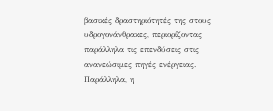βασικές δραστηριότητές της στους υδρογονάνθρακες, περιορίζοντας παράλληλα τις επενδύσεις στις ανανεώσιμες πηγές ενέργειας.
Παράλληλα, η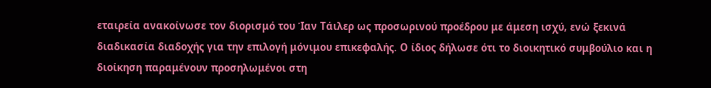εταιρεία ανακοίνωσε τον διορισμό του Ίαν Τάιλερ ως προσωρινού προέδρου με άμεση ισχύ, ενώ ξεκινά διαδικασία διαδοχής για την επιλογή μόνιμου επικεφαλής. Ο ίδιος δήλωσε ότι το διοικητικό συμβούλιο και η διοίκηση παραμένουν προσηλωμένοι στη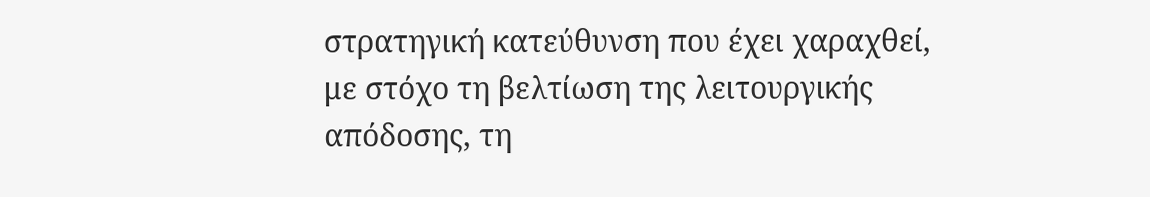στρατηγική κατεύθυνση που έχει χαραχθεί, με στόχο τη βελτίωση της λειτουργικής απόδοσης, τη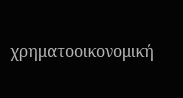χρηματοοικονομική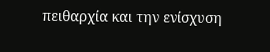πειθαρχία και την ενίσχυση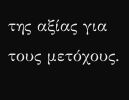της αξίας για τους μετόχους.